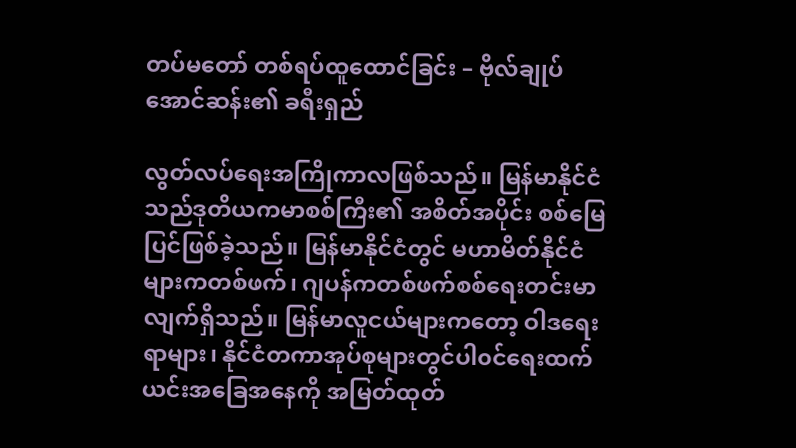တပ်မတော် တစ်ရပ်ထူထောင်ခြင်း – ဗိုလ်ချုပ်အောင်ဆန်း၏ ခရီးရှည်

လွတ်လပ်ရေးအကြိုကာလဖြစ်သည်။ မြန်မာနိုင်ငံသည်ဒုတိယကမာစစ်ကြီး၏ အစိတ်အပိုင်း စစ်မြေပြင်ဖြစ်ခဲ့သည်။ မြန်မာနိုင်ငံတွင် မဟာမိတ်နိုင်ငံများကတစ်ဖက်၊ ဂျပန်ကတစ်ဖက်စစ်ရေးတင်းမာလျက်ရှိသည်။ မြန်မာလူငယ်များကတော့ ဝါဒရေးရာများ၊ နိုင်ငံတကာအုပ်စုများတွင်ပါ၀င်ရေးထက် ယင်းအခြေအနေကို အမြတ်ထုတ်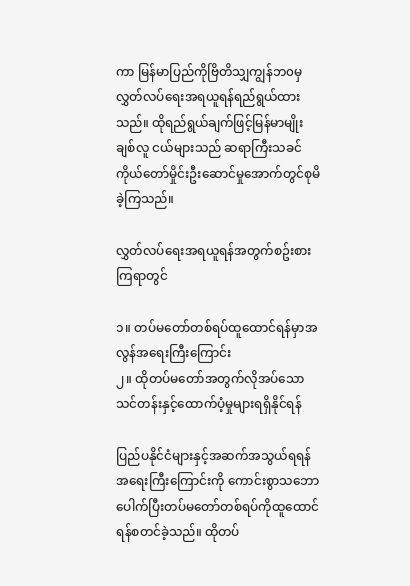ကာ မြန်မာပြည်ကိုဗြိတိသျှကျွန်ဘ၀မှ လွှတ်လပ်ရေးအရယူရန်ရည်ရွယ်ထားသည်။ ထိုရည်ရွယ်ချက်ဖြင့်မြန်မာမျိုးချစ်လူ ငယ်များသည် ဆရာကြီးသခင်ကိုယ်တော်မှိုင်းဦးဆောင်မှုအောက်တွင်စုမိခဲ့ကြသည်။

လွှတ်လပ်ရေးအရယူရန်အတွက်စဥ်းစားကြရာတွင်

၁။ တပ်မတော်တစ်ရပ်ထူထောင်ရန်မှာအလွန်အရေးကြီးကြောင်း
၂။ ထိုတပ်မတော်အတွက်လိုအပ်သောသင်တန်းနှင့်ထောက်ပံ့မှုများရရှိနိုင်ရန်

ပြည်ပနိုင်ငံများနှင့်အဆက်အသွယ်ရရန် အရေးကြီးကြောင်းကို ကောင်းစွာသဘောပေါက်ပြီးတပ်မတော်တစ်ရပ်ကိုထူထောင်ရန်စတင်ခဲ့သည်။ ထိုတပ်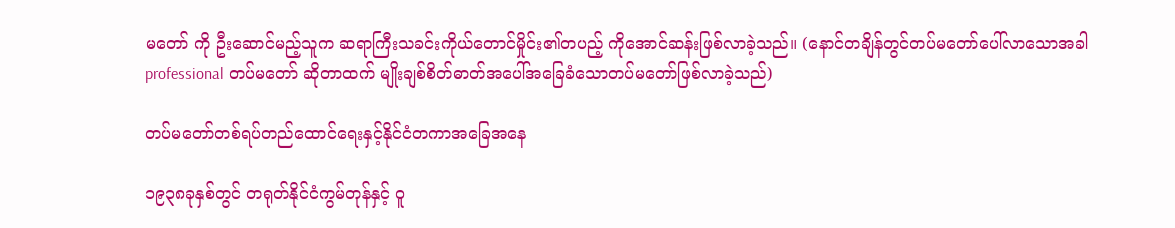မတော် ကို ဦးဆောင်မည့်သူက ဆရာကြီးသခင်းကိုယ်တောင်မှိုင်း၏တပည့် ကိုအောင်ဆန်းဖြစ်လာခဲ့သည်။ (နောင်တချိန်တွင်တပ်မတော်ပေါ်လာသောအခါ professional တပ်မတော် ဆိုတာထက် မျိုးချစ်စိတ်ဓာတ်အပေါ်အခြေခံသောတပ်မတော်ဖြစ်လာခဲ့သည်)

တပ်မတော်တစ်ရပ်တည်ထောင်ရေးနှင့်နိုင်ငံတကာအခြေအနေ

၁၉၃၈ခုနှစ်တွင် တရုတ်နိုင်ငံကွမ်တုန်နှင့် ဝူ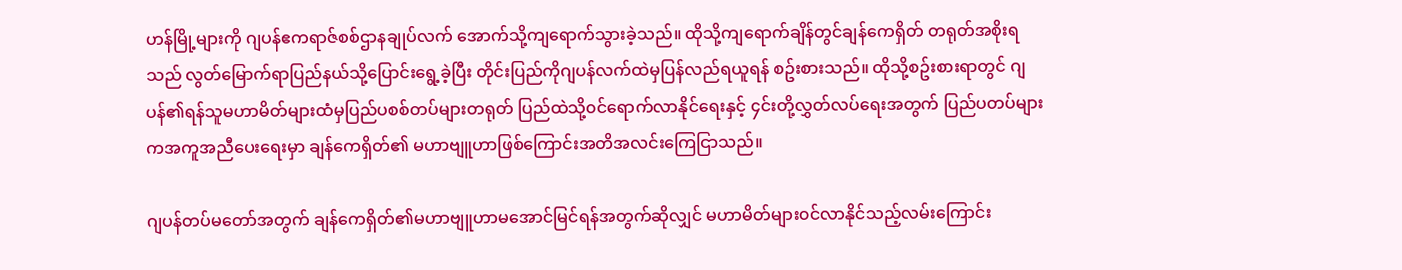ဟန်မြို့များကို ဂျပန်ဧကရာဇ်စစ်ဌာနချုပ်လက် အောက်သို့ကျရောက်သွားခဲ့သည်။ ထိုသို့ကျရောက်ချိန်တွင်ချန်ကေရှိတ် တရုတ်အစိုးရသည် လွတ်မြောက်ရာပြည်နယ်သို့ပြောင်းရွေ့ခဲ့ပြီး တိုင်းပြည်ကိုဂျပန်လက်ထဲမှပြန်လည်ရယူရန် စဥ်းစားသည်။ ထိုသို့စဥ်းစားရာတွင် ဂျပန်၏ရန်သူမဟာမိတ်များထံမှပြည်ပစစ်တပ်များတရုတ် ပြည်ထဲသို့၀င်ရောက်လာနိုင်ရေးနှင့် ၄င်းတို့လွှတ်လပ်ရေးအတွက် ပြည်ပတပ်များကအကူအညီပေးရေးမှာ ချန်ကေရှိတ်၏ မဟာဗျူဟာဖြစ်ကြောင်းအတိအလင်းကြေငြာသည်။

ဂျပန်တပ်မတော်အတွက် ချန်ကေရှိတ်၏မဟာဗျူဟာမအောင်မြင်ရန်အတွက်ဆိုလျှင် မဟာမိတ်များ၀င်လာနိုင်သည့်လမ်းကြောင်း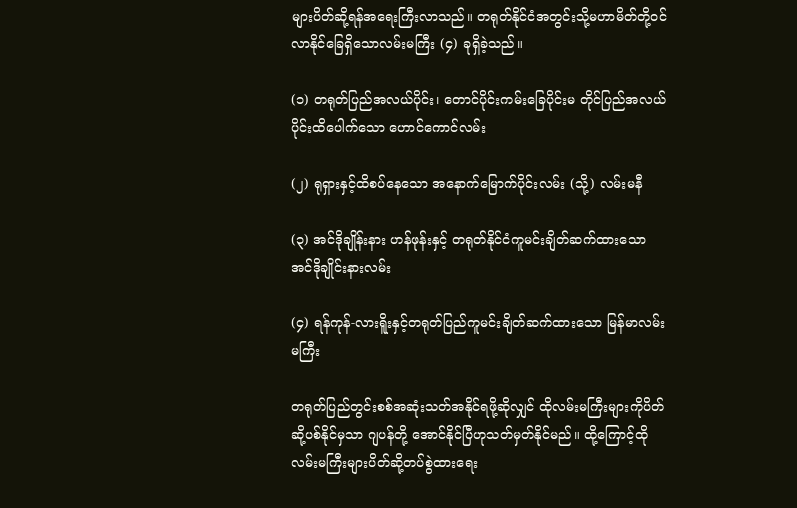များပိတ်ဆို့ရန်အရေးကြီးလာသည်။ တရုတ်နိုင်ငံအတွင်းသို့မဟာမိတ်တို့၀င်လာနိုင်ခြေရှိသောလမ်းမကြီး (၄) ခုရှိခဲ့သည်။

(၁) တရုတ်ပြည်အလယ်ပိုင်း၊ တောင်ပိုင်းကမ်းခြေပိုင်းမ တိုင်ပြည်အလယ်ပိုင်းထိပေါက်သော ဟောင်ကောင်လမ်း

(၂) ရုရှားနှင့်ထိစပ်နေသော အနောက်မြောက်ပိုင်းလမ်း (သို့) လမ်းမနီ

(၃) အင်ဒိုချိုန်းနား ဟန်ဖုန်းနှင့် တရုတ်နိုင်ငံကူမင်းချိတ်ဆက်ထားသော အင်ဒိုချိုင်းနားလမ်း

(၄) ရန်ကုန်-လားရိူးနှင့်တရုတ်ပြည်ကူမင်းချိတ်ဆက်ထားသော မြန်မာလမ်းမကြီး

တရုတ်ပြည်တွင်းစစ်အဆုံးသတ်အနိုင်ရဖို့ဆိုလျှင် ထိုလမ်းမကြီးများကိုပိတ်ဆို့ပစ်နိုင်မှသာ ဂျပန်တို့ အောင်နိုင်ပြီဟုသတ်မှတ်နိုင်မည်။ ထို့ကြောင့်ထိုလမ်းမကြီးများပိတ်ဆို့တပ်စွဲထားရေး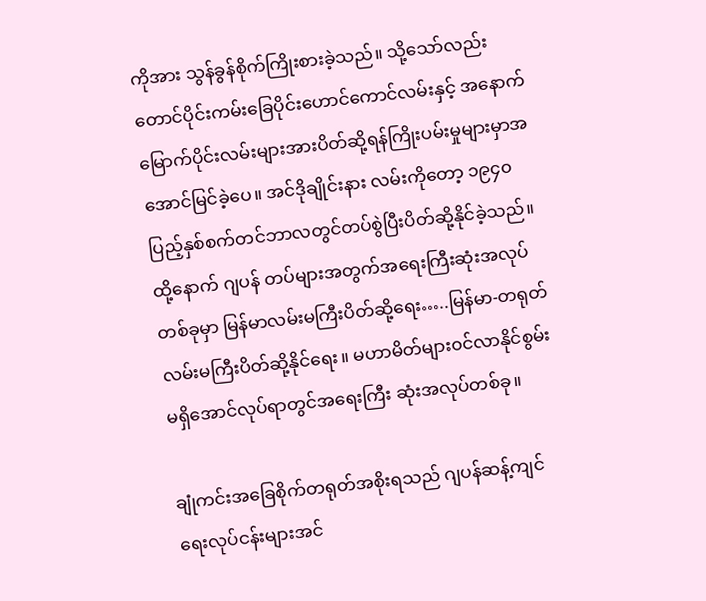ကိုအား သွန်ခွန်စိုက်ကြိုးစားခဲ့သည်။ သို့သော်လည်း တောင်ပိုင်းကမ်းခြေပိုင်းဟောင်ကောင်လမ်းနှင့် အနောက် မြောက်ပိုင်းလမ်းများအားပိတ်ဆို့ရန်ကြိုးပမ်းမှုများမှာအအောင်မြင်ခဲ့ပေ။ အင်ဒိုချိုင်းနား လမ်းကိုတော့ ၁၉၄၀ပြည့်နှစ်စက်တင်ဘာလတွင်တပ်စွဲပြီးပိတ်ဆို့နိုင်ခဲ့သည်။ ထို့နောက် ဂျပန် တပ်များအတွက်အရေးကြီးဆုံးအလုပ်တစ်ခုမှာ မြန်မာလမ်းမကြီးပိတ်ဆို့ရေး…..မြန်မာ-တရုတ် လမ်းမကြီးပိတ်ဆို့နိုင်ရေး။ မဟာမိတ်များ၀င်လာနိုင်စွမ်းမရှိအောင်လုပ်ရာတွင်အရေးကြီး ဆုံးအလုပ်တစ်ခု။

ချုံကင်းအခြေစိုက်တရုတ်အစိုးရသည် ဂျပန်ဆန့်ကျင်ရေးလုပ်ငန်းများအင်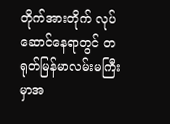တိုက်အားတိုက် လုပ်ဆောင်နေရာတွင် တရုတ်မြန်မာလမ်းမကြီးမှာအ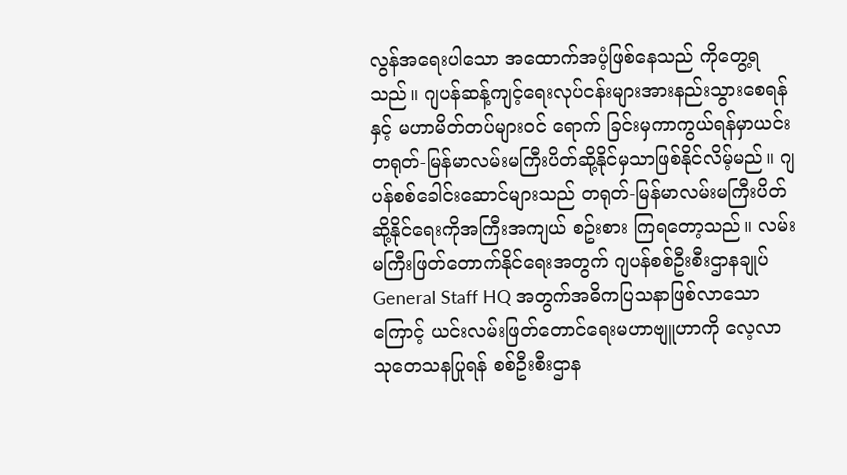လွန်အရေးပါသော အထောက်အပံ့ဖြစ်နေသည် ကိုတွေ့ရသည်။ ဂျပန်ဆန့်ကျင့်ရေးလုပ်ငန်းများအားနည်းသွားစေရန်နှင့် မဟာမိတ်တပ်များ၀င် ရောက် ခြင်းမှကာကွယ်ရန်မှာယင်း တရုတ်-မြန်မာလမ်းမကြီးပိတ်ဆို့နိုင်မှသာဖြစ်နိုင်လိမ့်မည်။ ဂျပန်စစ်ခေါင်းဆောင်များသည် တရုတ်-မြန်မာလမ်းမကြီးပိတ်ဆို့နိုင်ရေးကိုအကြီးအကျယ် စဥ်းစား ကြရတော့သည်။ လမ်းမကြီးဖြတ်တောက်နိုင်ရေးအတွက် ဂျပန်စစ်ဦးစီးဌာနချုပ် General Staff HQ အတွက်အဓိကပြသနာဖြစ်လာသောကြောင့် ယင်းလမ်းဖြတ်တောင်ရေးမဟာဗျူဟာကို လေ့လာ သုတေသနပြုရန် စစ်ဦးစီးဌာန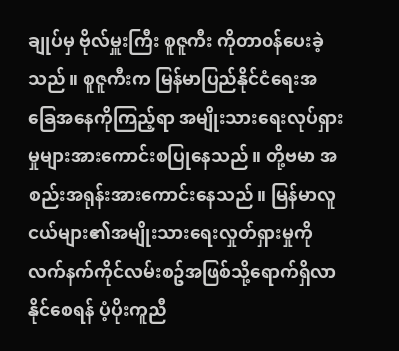ချုပ်မှ ဗိုလ်မှူးကြီး စူဇူကီး ကိုတာ၀န်ပေးခဲ့သည်။ စူဇူကီးက မြန်မာပြည်နိုင်ငံရေးအခြေအနေကိုကြည့်ရာ အမျိုးသားရေးလုပ်ရှားမှုများအားကောင်းစပြုနေသည်။ တို့ဗမာ အစည်းအရုန်းအားကောင်းနေသည်။ မြန်မာလူငယ်များ၏အမျိုးသားရေးလှုတ်ရှားမှုကို လက်နက်ကိုင်လမ်းစဥ်အဖြစ်သို့ရောက်ရှိလာနိုင်စေရန် ပံ့ပိုးကူညီ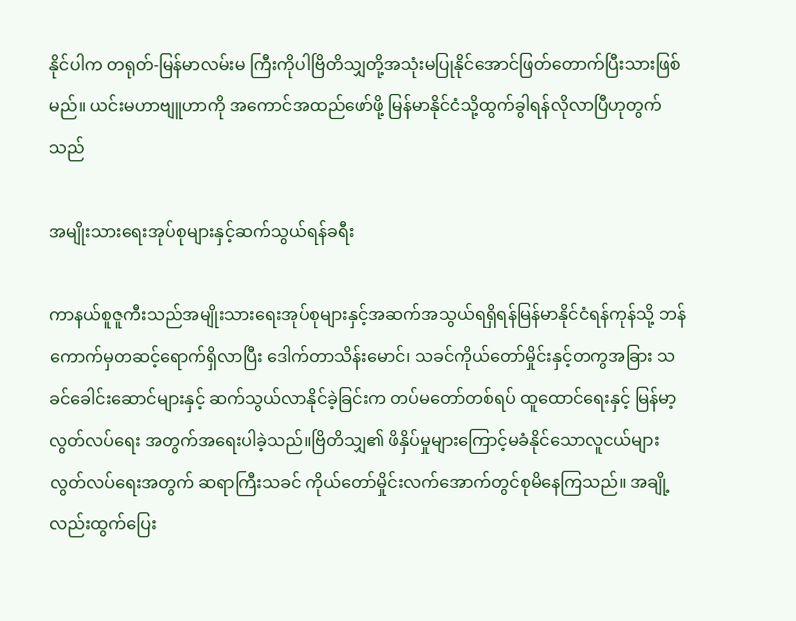နိုင်ပါက တရုတ်-မြန်မာလမ်းမ ကြီးကိုပါဗြိတိသျှတို့အသုံးမပြုနိုင်အောင်ဖြတ်တောက်ပြီးသားဖြစ်မည်။ ယင်းမဟာဗျူဟာကို အကောင်အထည်ဖော်ဖို့ မြန်မာနိုင်ငံသို့ထွက်ခွါရန်လိုလာပြီဟုတွက်သည်

အမျိုးသားရေးအုပ်စုများနှင့်ဆက်သွယ်ရန်ခရီး

ကာနယ်စူဇူကီးသည်အမျိုးသားရေးအုပ်စုများနှင့်အဆက်အသွယ်ရရှိရန်မြန်မာနိုင်ငံရန်ကုန်သို့ ဘန်ကောက်မှတဆင့်ရောက်ရှိလာပြီး ဒေါက်တာသိန်းမောင်၊ သခင်ကိုယ်တော်မှိုင်းနှင့်တကွအခြား သခင်ခေါင်းဆောင်များနှင့် ဆက်သွယ်လာနိုင်ခဲ့ခြင်းက တပ်မတော်တစ်ရပ် ထူထောင်ရေးနှင့် မြန်မာ့လွတ်လပ်ရေး အတွက်အရေးပါခဲ့သည်။ဗြိတိသျှ၏ ဖိနှိပ်မှုများကြောင့်မခံနိုင်သောလူငယ်များ လွတ်လပ်ရေးအတွက် ဆရာကြီးသခင် ကိုယ်တော်မှိုင်းလက်အောက်တွင်စုမိနေကြသည်။ အချို့လည်းထွက်ပြေး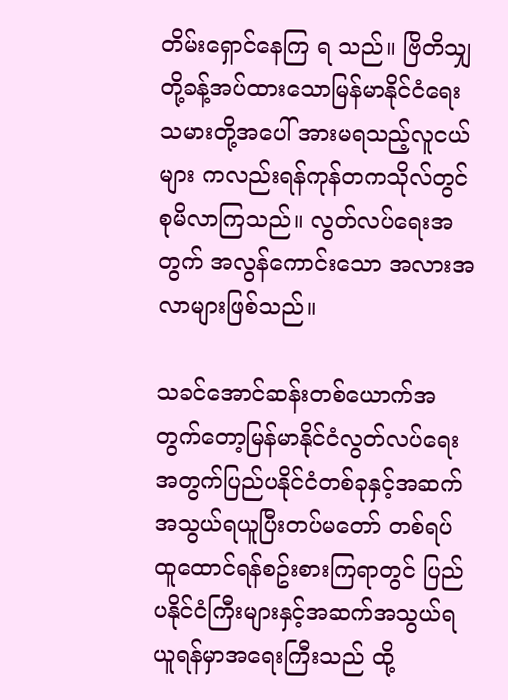တိမ်းရှောင်နေကြ ရ သည်။ ဗြိတိသျှတို့ခန့်အပ်ထားသောမြန်မာနိုင်ငံရေးသမားတို့အပေါ် အားမရသည့်လူငယ်များ ကလည်းရန်ကုန်တကသိုလ်တွင် စုမိလာကြသည်။ လွတ်လပ်ရေးအတွက် အလွန်ကောင်းသော အလားအလာများဖြစ်သည်။

သခင်အောင်ဆန်းတစ်ယောက်အတွက်တော့မြန်မာနိုင်ငံလွတ်လပ်ရေးအတွက်ပြည်ပနိုင်ငံတစ်ခုနှင့်အဆက်အသွယ်ရယူပြီးတပ်မတော် တစ်ရပ် ထူထောင်ရန်စဥ်းစားကြရာတွင် ပြည်ပနိုင်ငံကြီးများနှင့်အဆက်အသွယ်ရယူရန်မှာအရေးကြီးသည် ထို့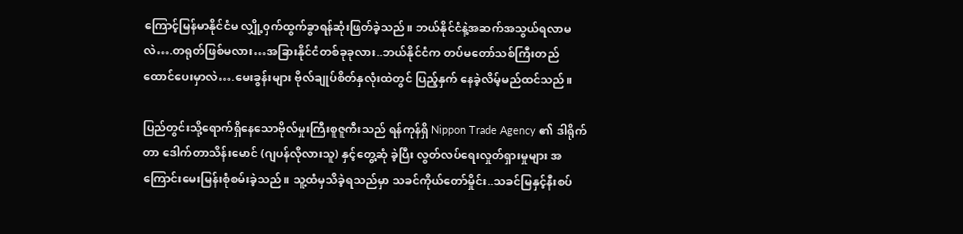ကြောင့်မြန်မာနိုင်ငံမ လျှို့၀ှက်ထွက်ခွာရန်ဆုံးဖြတ်ခဲ့သည်။ ဘယ်နိုင်ငံနဲ့အဆက်အသွယ်ရလာမလဲ….တရုတ်ဖြစ်မလား…အခြားနိုင်ငံတစ်ခုခုလား..ဘယ်နိုင်ငံက တပ်မတော်သစ်ကြီးတည်ထောင်ပေးမှာလဲ….မေးခွန်းများ ဗိုလ်ချုပ်စိတ်နှလုံးထဲတွင် ပြည့်နှက် နေခဲ့လိမ့်မည်ထင်သည်။

ပြည်တွင်းသို့ရောက်ရှိနေသောဗိုလ်မှုးကြီးစူဇူကီးသည် ရန်ကုန်ရှိ Nippon Trade Agency ၏ ဒါရိုက်တာ ဒေါက်တာသိန်းမောင် (ဂျပန်လိုလားသူ) နှင့်တွေ့ဆုံ ခဲ့ပြီး လွတ်လပ်ရေးလှုတ်ရှားမှုများ အကြောင်းမေးမြန်းစုံစမ်းခဲ့သည်။ သူ့ထံမှသိခဲ့ရသည်မှာ သခင်ကိုယ်တော်မှိုင်း..သခင်မြနှင့်နီးစပ်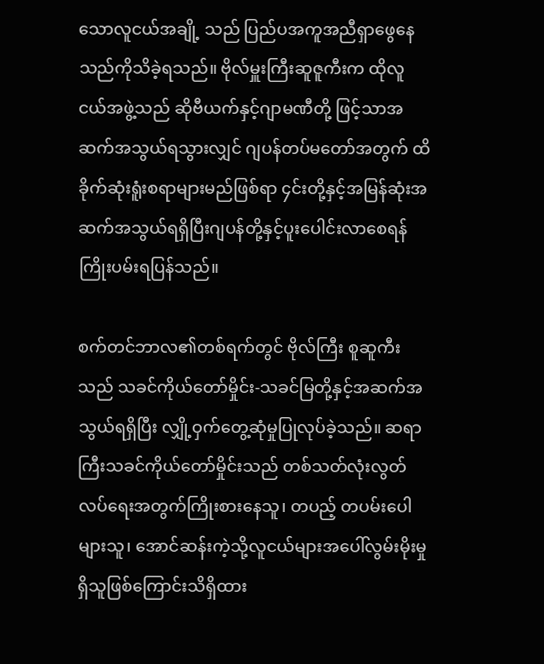သောလူငယ်အချို့ သည် ပြည်ပအကူအညီရှာဖွေနေသည်ကိုသိခဲ့ရသည်။ ဗိုလ်မှူးကြီးဆူဇူကီးက ထိုလူငယ်အဖွဲ့သည် ဆိုဗီယက်နှင့်ဂျာမဏီတို့ ဖြင့်သာအဆက်အသွယ်ရသွားလျှင် ဂျပန်တပ်မတော်အတွက် ထိခိုက်ဆုံးရူံးစရာများမည်ဖြစ်ရာ ၄င်းတို့နှင့်အမြန်ဆုံးအဆက်အသွယ်ရရှိပြီးဂျပန်တို့နှင့်ပူးပေါင်းလာစေရန်ကြိုးပမ်းရပြန်သည်။

စက်တင်ဘာလ၏တစ်ရက်တွင် ဗိုလ်ကြီး စူဆူကီးသည် သခင်ကိုယ်တော်မှိုင်း-သခင်မြတို့နှင့်အဆက်အသွယ်ရရှိပြီး လျှို့ဝှက်တွေ့ဆုံမှုပြုလုပ်ခဲ့သည်။ ဆရာကြီးသခင်ကိုယ်တော်မှိုင်းသည် တစ်သတ်လုံးလွတ်လပ်ရေးအတွက်ကြိုးစားနေသူ၊ တပည့် တပမ်းပေါများသူ၊ အောင်ဆန်းကဲ့သို့လူငယ်များအပေါ်လွမ်းမိုးမှုရှိသူဖြစ်ကြောင်းသိရှိထား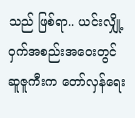သည် ဖြစ်ရာ.. ယင်းလျှို့၀ှက်အစည်းအ၀ေးတွင် ဆူဇူကီးက တော်လှန်ရေး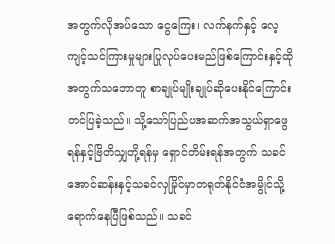အတွက်လိုအပ်သော ငွေကြေး၊ လက်နက်နှင့် လေ့ကျင့်သင်ကြားမှုများပြုလုပ်ပေးမည်ဖြစ်ကြောင်းနှင့်ထိုအတွက်သဘောတူ စာချုပ်မျိုးချုပ်ဆိုပေးနိုင်ကြောင်းတင်ပြခဲ့သည်။ သို့သော်ပြည်ပအဆက်အသွယ်ရှာဖွေရန်နှင့်ဗြိတိသျှတို့ရန်မှ ရှောင်တိမ်းရန်အတွက် သခင်အောင်ဆန်းနှင့်သခင်လှမြိုင်မှာတရုတ်နိုင်ငံအမွိုင်သို့ရောက်နေပြီဖြစ်သည်။ သခင်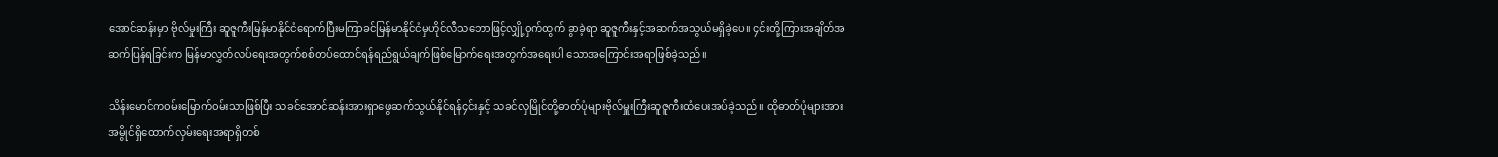အောင်ဆန်းမှာ ဗိုလ်မှုးကြီး ဆူဇူကီးမြန်မာနိုင်ငံရောက်ပြီးမကြာခင်မြန်မာနိုင်ငံမှဟိုင်လီသဘောဖြင့်လျှို့၀ှက်ထွက် ခွာခဲ့ရာ ဆူဇူကီးနှင့်အဆက်အသွယ်မရှိခဲ့ပေ။ ၄င်းတို့ကြားအချိတ်အဆက်ပြန်ရခြင်းက မြန်မာလွှတ်လပ်ရေးအတွက်စစ်တပ်ထောင်ရန်ရည်ရွယ်ချက်ဖြစ်မြောက်ရေးအတွက်အရေးပါ သောအကြောင်းအရာဖြစ်ခဲ့သည်။

သိန်းမောင်က၀မ်းမြောက်၀မ်းသာဖြစ်ပြီး သခင်အောင်ဆန်းအားရှာဖွေဆက်သွယ်နိုင်ရန်၄င်းနှင့် သခင်လှမြိုင်တို့ဓာတ်ပုံများဗိုလ်မှူးကြီးဆူဇူကီးထံပေးအပ်ခဲ့သည်။ ထိုဓာတ်ပုံများအားအမွိုင်ရှိထောက်လှမ်းရေးအရာရှိတစ်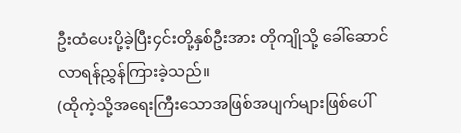ဦးထံပေးပို့ခဲ့ပြီး၄င်းတို့နှစ်ဦးအား တိုကျိုသို့ ခေါ်ဆောင်လာရန်ညွှန်ကြားခဲ့သည်။
(ထိုကဲ့သို့အရေးကြီးသောအဖြစ်အပျက်များဖြစ်ပေါ်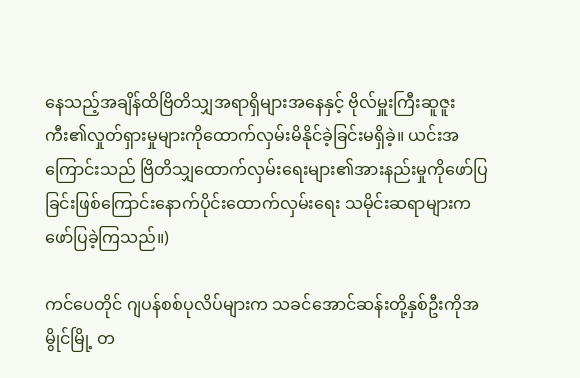နေသည့်အချိန်ထိဗြိတိသျှအရာရှိများအနေနှင့် ဗိုလ်မှူးကြီးဆူဇူးကီး၏လှုတ်ရှားမှုများကိုထောက်လှမ်းမိနိုင်ခဲ့ခြင်းမရှိခဲ့။ ယင်းအကြောင်းသည် ဗြိတိသျှထောက်လှမ်းရေးများ၏အားနည်းမှုကိုဖော်ပြခြင်းဖြစ်ကြောင်းနောက်ပိုင်းထောက်လှမ်းရေး သမိုင်းဆရာများကဖော်ပြခဲ့ကြသည်။)

ကင်ပေတိုင် ဂျပန်စစ်ပုလိပ်များက သခင်အောင်ဆန်းတို့နှစ်ဦးကိုအမွိုင်မြို့ တ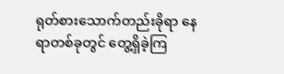ရုတ်စားသောက်တည်းခိုရာ နေရာတစ်ခုတွင် တွေ့ရှိခဲ့ကြ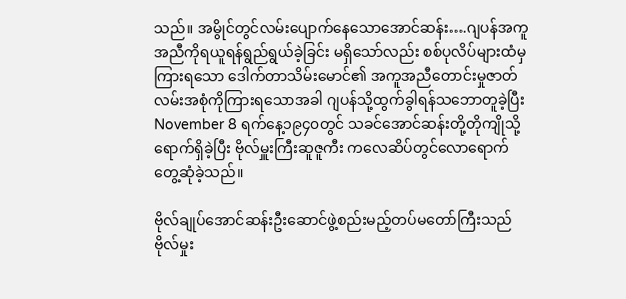သည်။ အမွိုင်တွင်လမ်းပျောက်နေသောအောင်ဆန်း….ဂျပန်အကူအညီကိုရယူရန်ရွည်ရွယ်ခဲ့ခြင်း မရှိသော်လည်း စစ်ပုလိပ်များထံမှကြားရသော ဒေါက်တာသိမ်းမောင်၏ အကူအညီတောင်းမှုဇာတ်လမ်းအစုံကိုကြားရသောအခါ ဂျပန်သို့ထွက်ခွါရန်သဘောတူခဲ့ပြီး November 8 ရက်နေ့၁၉၄၀တွင် သခင်အောင်ဆန်းတို့တိုကျိုသို့ရောက်ရှိခဲ့ပြီး ဗိုလ်မှူးကြီးဆူဇူကီး ကလေဆိပ်တွင်လောရောက်တွေ့ဆုံခဲ့သည်။

ဗိုလ်ချုပ်အောင်ဆန်းဦးဆောင်ဖွဲ့စည်းမည့်တပ်မတော်ကြီးသည် ဗိုလ်မှုး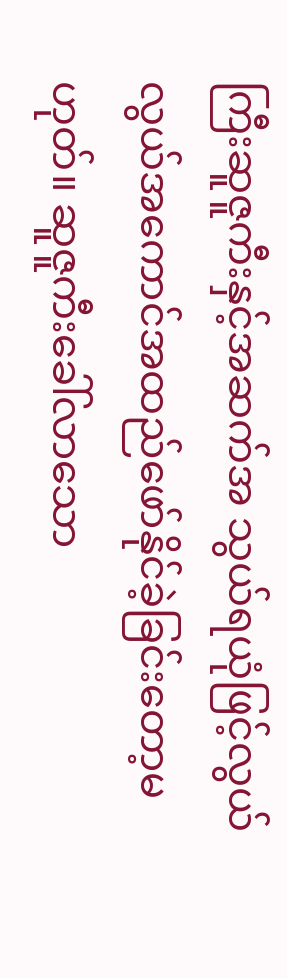ကြီးဆူဇူကီးနှင့်အဆက်အ သွယ်ရယုံဖြင့်လွယ်လွယ်အကောင်အထည်ဖော်နိုင်ခဲ့ခြင်းတော့မဟုတ်။ ဆူဇူကီးခေါ်လာသော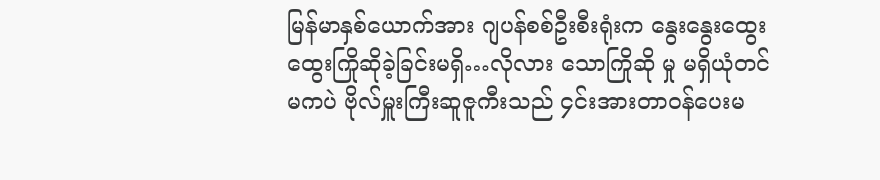မြန်မာနှစ်ယောက်အား ဂျပန်စစ်ဦးစီးရုံးက နွေးနွေးထွေးထွေးကြိုဆိုခဲ့ခြင်းမရှိ…လိုလား သောကြိုဆို မှု မရှိယုံတင်မကပဲ ဗိုလ်မှူးကြီးဆူဇူကီးသည် ၄င်းအားတာ၀န်ပေးမ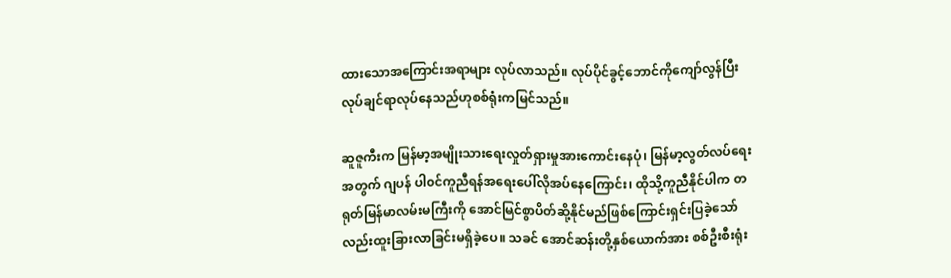ထားသောအကြောင်းအရာများ လုပ်လာသည်။ လုပ်ပိုင်ခွင့်ဘောင်ကိုကျော်လွန်ပြီးလုပ်ချင်ရာလုပ်နေသည်ဟုစစ်ရုံးကမြင်သည်။

ဆူဇူကီးက မြန်မာ့အမျိုးသားရေးလှုတ်ရှားမှုအားကောင်းနေပုံ၊ မြန်မာ့လွတ်လပ်ရေးအတွက် ဂျပန် ပါ၀င်ကူညီရန်အရေးပေါ်လိုအပ်နေကြောင်း၊ ထိုသို့ကူညီနိုင်ပါက တရုတ်မြန်မာလမ်းမကြီးကို အောင်မြင်စွာပိတ်ဆို့နိုင်မည်ဖြစ်ကြောင်းရှင်းပြခဲ့သော်လည်းထူးခြားလာခြင်းမရှိခဲ့ပေ။ သခင် အောင်ဆန်းတို့နှစ်ယောက်အား စစ်ဦးစီးရုံး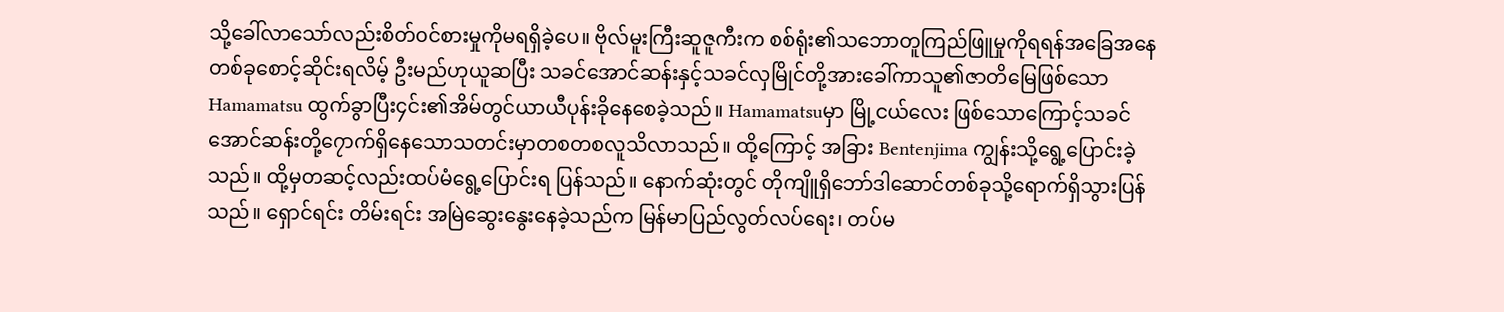သို့ခေါ်လာသော်လည်းစိတ်၀င်စားမှုကိုမရရှိခဲ့ပေ။ ဗိုလ်မူးကြီးဆူဇူကီးက စစ်ရုံး၏သဘောတူကြည်ဖြူမှုကိုရရန်အခြေအနေတစ်ခုစောင့်ဆိုင်းရလိမ့် ဦးမည်ဟုယူဆပြီး သခင်အောင်ဆန်းနှင့်သခင်လှမြိုင်တို့အားခေါ်ကာသူ၏ဇာတိမြေဖြစ်သော Hamamatsu ထွက်ခွာပြီး၄င်း၏အိမ်တွင်ယာယီပုန်းခိုနေစေခဲ့သည်။ Hamamatsuမှာ မြို့ငယ်လေး ဖြစ်သောကြောင့်သခင်အောင်ဆန်းတို့၇ောက်ရှိနေသောသတင်းမှာတစတစလူသိလာသည်။ ထို့ကြောင့် အခြား Bentenjima ကျွန်းသို့ရွေ့ပြောင်းခဲ့သည်။ ထို့မှတဆင့်လည်းထပ်မံရွေ့ပြောင်းရ ပြန်သည်။ နောက်ဆုံးတွင် တိုကျိူရှိဘော်ဒါဆောင်တစ်ခုသို့ရောက်ရှိသွားပြန်သည်။ ရှောင်ရင်း တိမ်းရင်း အမြဲဆွေးနွေးနေခဲ့သည်က မြန်မာပြည်လွတ်လပ်ရေး၊ တပ်မ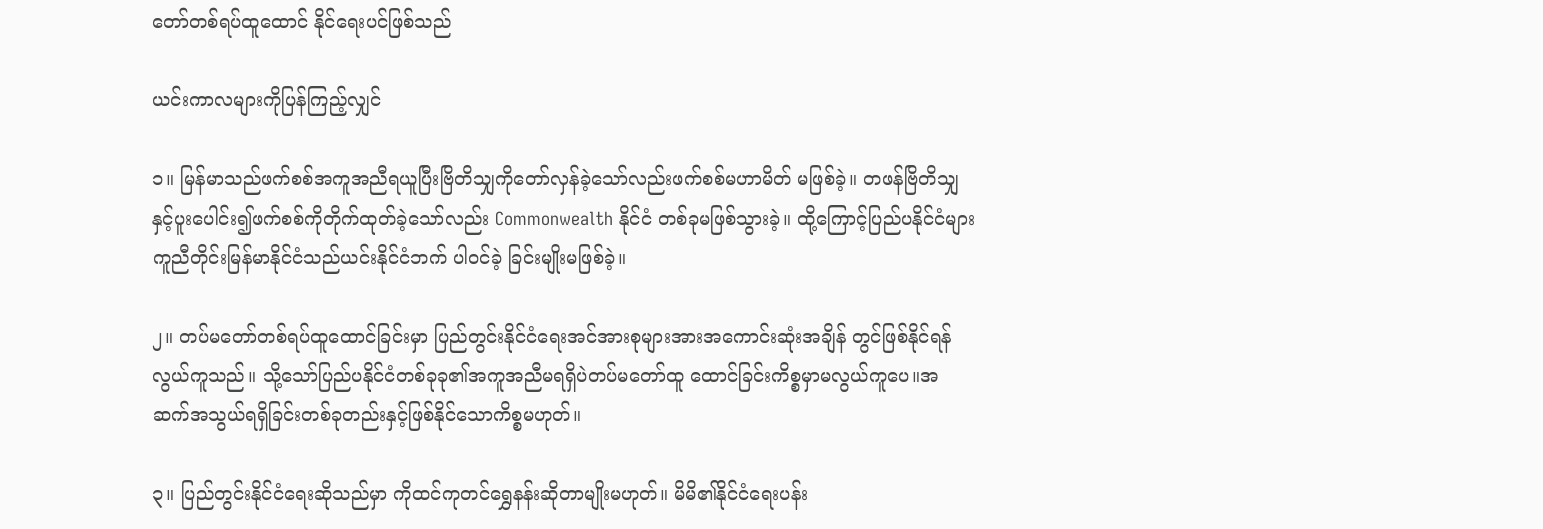တော်တစ်ရပ်ထူထောင် နိုင်ရေးပင်ဖြစ်သည်

ယင်းကာလများကိုပြန်ကြည့်လျှင်

၁။ မြန်မာသည်ဖက်စစ်အကူအညီရယူပြီးဗြိတိသျှကိုတော်လှန်ခဲ့သော်လည်းဖက်စစ်မဟာမိတ် မဖြစ်ခဲ့။ တဖန်ဗြိတိသျှနှင့်ပူးပေါင်း၍ဖက်စစ်ကိုတိုက်ထုတ်ခဲ့သော်လည်း Commonwealth နိုင်ငံ တစ်ခုမဖြစ်သွားခဲ့။ ထို့ကြောင့်ပြည်ပနိုင်ငံများကူညီတိုင်းမြန်မာနိုင်ငံသည်ယင်းနိုင်ငံဘက် ပါ၀င်ခဲ့ ခြင်းမျိုးမဖြစ်ခဲ့။

၂။ တပ်မတော်တစ်ရပ်ထူထောင်ခြင်းမှာ ပြည်တွင်းနိုင်ငံရေးအင်အားစုများအားအကောင်းဆုံးအချိန် တွင်ဖြစ်နိုင်ရန်လွယ်ကူသည်။ သို့သော်ပြည်ပနိုင်ငံတစ်ခုခု၏အကူအညီမရရှိပဲတပ်မတော်ထူ ထောင်ခြင်းကိစ္စမှာမလွယ်ကူပေ။အဆက်အသွယ်ရရှိခြင်းတစ်ခုတည်းနှင့်ဖြစ်နိုင်သောကိစ္စမဟုတ်။

၃။ ပြည်တွင်းနိုင်ငံရေးဆိုသည်မှာ ကိုထင်ကုတင်ရွှေနန်းဆိုတာမျိုးမဟုတ်။ မိမိ၏နိုင်ငံရေးပန်း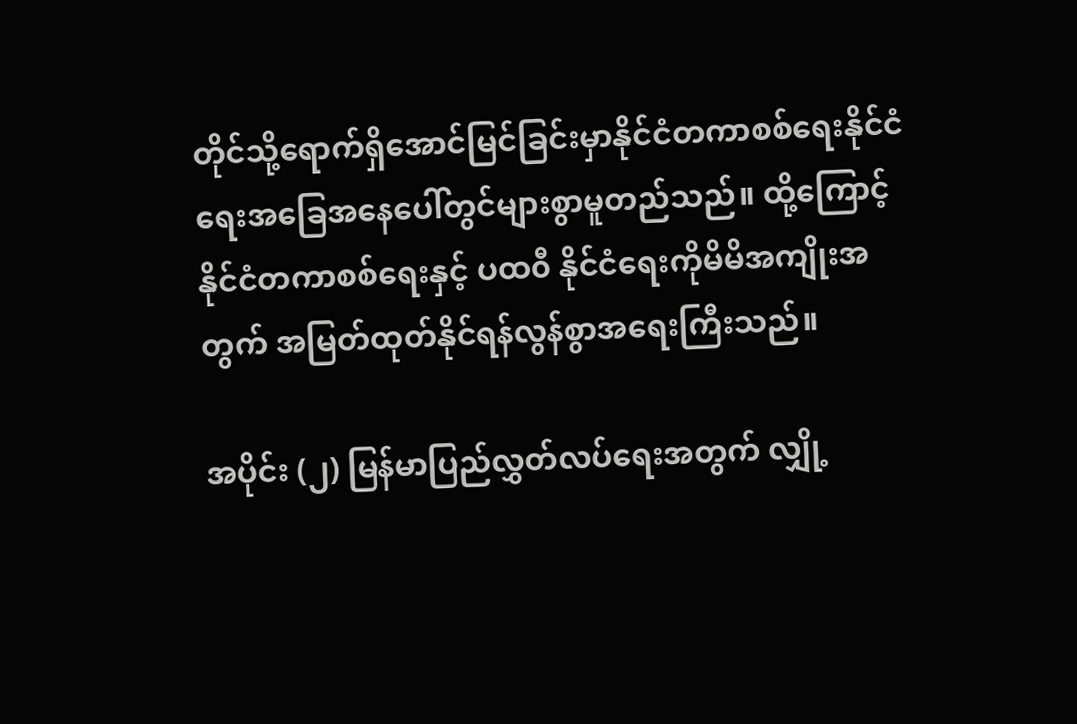တိုင်သို့ရောက်ရှိအောင်မြင်ခြင်းမှာနိုင်ငံတကာစစ်ရေးနိုင်ငံရေးအခြေအနေပေါ်တွင်များစွာမူတည်သည်။ ထို့ကြောင့် နိုင်ငံတကာစစ်ရေးနှင့် ပထ၀ီ နိုင်ငံရေးကိုမိမိအကျိုးအတွက် အမြတ်ထုတ်နိုင်ရန်လွန်စွာအရေးကြီးသည်။

အပိုင်း (၂) မြန်မာပြည်လွှတ်လပ်ရေးအတွက် လျှို့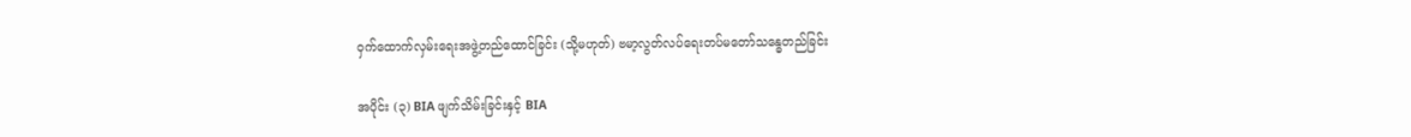၀ှက်ထောက်လှမ်းရေးအဖွဲ့တည်ထောင်ခြင်း (သို့မဟုတ်) ဗမာ့လွတ်လပ်ရေးတပ်မတော်သန္ဓေတည်ခြင်း

အပိုင်း (၃) BIA ဖျက်သိမ်းခြင်းနှင့် BIA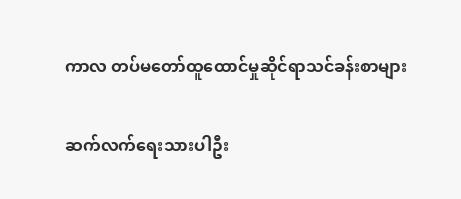ကာလ တပ်မတော်ထူထောင်မှုဆိုင်ရာသင်ခန်းစာများ

ဆက်လက်ရေးသားပါဦး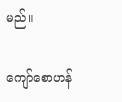မည်။

ကျော်စောဟန်